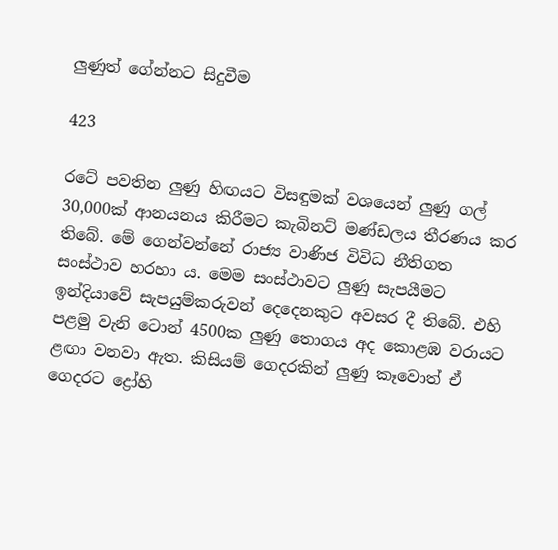ලුණුත් ගේන්නට සිදුවීම

423

රටේ පවතින ලුණු හිඟයට විසඳුමක් වශයෙන් ලුණු ගල් 30,000ක් ආනයනය කිරීමට කැබිනට් මණ්ඩලය තීරණය කර තිබේ. මේ ගෙන්වන්නේ රාජ්‍ය වාණිජ විවිධ නීතිගත සංස්ථාව හරහා ය. මෙම සංස්ථාවට ලුණු සැපයීමට ඉන්දියාවේ සැපයුම්කරුවන් දෙදෙනකුට අවසර දී තිබේ. එහි පළමු වැනි ටොන් 4500ක ලුණු තොගය අද කොළඹ වරායට ළඟා වනවා ඇත. කිසියම් ගෙදරකින් ලුණු කෑවොත් ඒ ගෙදරට ද්‍රෝහි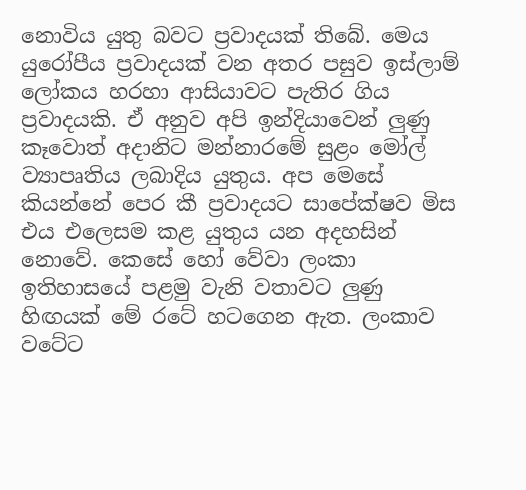නොවිය යුතු බවට ප්‍රවාදයක් තිබේ. මෙය යුරෝපීය ප්‍රවාදයක් වන අතර පසුව ඉස්ලාම් ලෝකය හරහා ආසියාවට පැතිර ගිය ප්‍රවාදයකි. ඒ අනුව අපි ඉන්දියාවෙන් ලුණු කෑවොත් අදානිට මන්නාරමේ සුළං මෝල් ව්‍යාපෘතිය ලබාදිය යුතුය. අප මෙසේ කියන්නේ පෙර කී ප්‍රවාදයට සාපේක්ෂව මිස එය එලෙසම කළ යුතුය යන අදහසින් නොවේ. කෙසේ හෝ වේවා ලංකා ඉතිහාසයේ පළමු වැනි වතාවට ලුණු හිඟයක් මේ රටේ හටගෙන ඇත. ලංකාව වටේට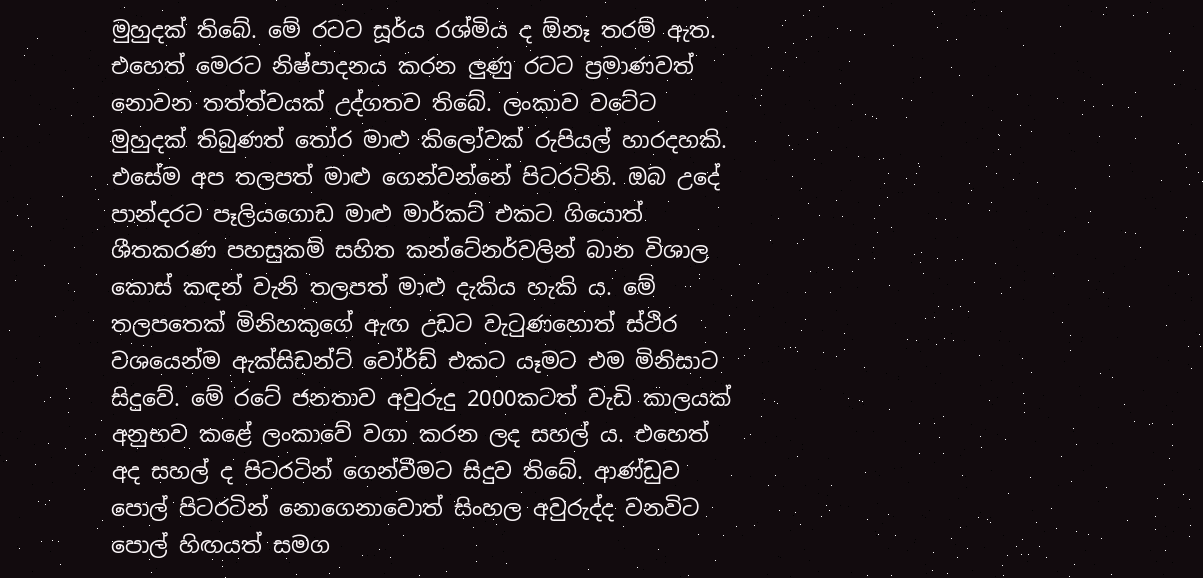මුහුදක් තිබේ. මේ රටට සූර්ය රශ්මිය ද ඕනෑ තරම් ඇත. එහෙත් මෙරට නිෂ්පාදනය කරන ලුණු රටට ප්‍රමාණවත් නොවන තත්ත්වයක් උද්ගතව තිබේ. ලංකාව වටේට මුහුදක් තිබුණත් තෝර මාළු කිලෝවක් රුපියල් හාරදහකි. එසේම අප තලපත් මාළු ගෙන්වන්නේ පිටරටිනි. ඔබ උදේ පාන්දරට පෑලියගොඩ මාළු මාර්කට් එකට ගියොත් ශීතකරණ පහසුකම් සහිත කන්ටේනර්වලින් බාන විශාල කොස් කඳන් වැනි තලපත් මාළු දැකිය හැකි ය. මේ තලපතෙක් මිනිහකුගේ ඇඟ උඩට වැටුණහොත් ස්ථිර වශයෙන්ම ඇක්සිඩන්ට් වෝර්ඩ් එකට යෑමට එම මිනිසාට සිදුවේ. මේ රටේ ජනතාව අවුරුදු 2000කටත් වැඩි කාලයක් අනුභව කළේ ලංකාවේ වගා කරන ලද සහල් ය. එහෙත් අද සහල් ද පිටරටින් ගෙන්වීමට සිදුව තිබේ. ආණ්ඩුව පොල් පිටරටින් නොගෙනාවොත් සිංහල අවුරුද්ද වනවිට පොල් හිඟයත් සමග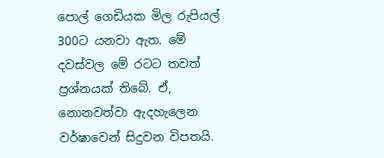පොල් ගෙඩියක මිල රුපියල් 300ට යනවා ඇත. මේ දවස්වල මේ රටට තවත් ප්‍රශ්නයක් තිබේ. ඒ, නොනවත්වා ඇදහැලෙන වර්ෂාවෙන් සිදුවන විපතයි.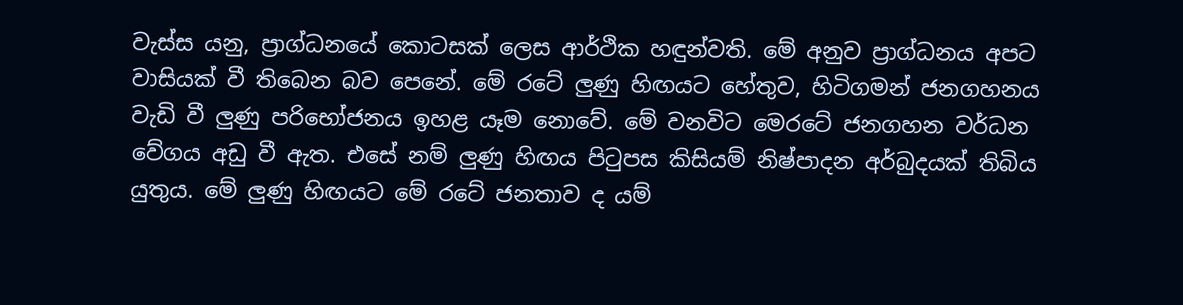වැස්ස යනු, ප්‍රාග්ධනයේ කොටසක් ලෙස ආර්ථික හඳුන්වති. මේ අනුව ප්‍රාග්ධනය අපට වාසියක් වී තිබෙන බව පෙනේ. මේ රටේ ලුණු හිඟයට හේතුව, හිටිගමන් ජනගහනය වැඩි වී ලුණු පරිභෝජනය ඉහළ යෑම නොවේ. මේ වනවිට මෙරටේ ජනගහන වර්ධන වේගය අඩු වී ඇත. එසේ නම් ලුණු හිඟය පිටුපස කිසියම් නිෂ්පාදන අර්බුදයක් තිබිය යුතුය. මේ ලුණු හිඟයට මේ රටේ ජනතාව ද යම්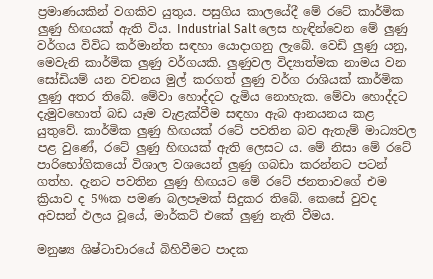ප්‍රමාණයකින් වගකිව යුතුය. පසුගිය කාලයේදී මේ රටේ කාර්මික ලුණු හිඟයක් ඇති විය. Industrial Salt ලෙස හැඳින්වෙන මේ ලුණු වර්ගය විවිධ කර්මාන්ත සඳහා යොදාගනු ලැබේ. වෙඩි ලුණු යනු, මෙවැනි කාර්මික ලුණු වර්ගයකි. ලුණුවල විද්‍යාත්මක නාමය වන සෝඩියම් යන වචනය මුල් කරගත් ලුණු වර්ග රාශියක් කාර්මික ලුණු අතර තිබේ. මේවා හොද්දට දැමිය නොහැක. මේවා හොද්දට දැමුවහොත් බඩ යෑම වැළැක්වීම සඳහා ඇබ ආනයනය කළ යුතුවේ. කාර්මික ලුණු හිඟයක් රටේ පවතින බව ඇතැම් මාධ්‍යවල පළ වුණේ, රටේ ලුණු හිඟයක් ඇති ලෙසට ය. මේ නිසා මේ රටේ පාරිභෝගිකයෝ විශාල වශයෙන් ලුණු ගබඩා කරන්නට පටන් ගත්හ. දැනට පවතින ලුණු හිඟයට මේ රටේ ජනතාවගේ එම ක්‍රියාව ද 5%ක පමණ බලපෑමක් සිදුකර තිබේ. කෙසේ වුවද අවසන් ඵලය වූයේ, මාර්කට් එකේ ලුණු නැති වීමය.

මනුෂ්‍ය ශිෂ්ටාචාරයේ බිහිවීමට පාදක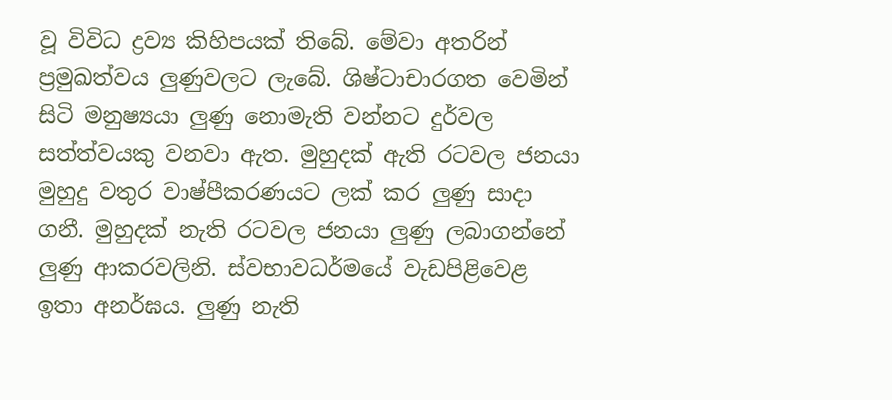වූ විවිධ ද්‍රව්‍ය කිහිපයක් තිබේ. මේවා අතරින් ප්‍රමුඛත්වය ලුණුවලට ලැබේ. ශිෂ්ටාචාරගත වෙමින් සිටි මනුෂ්‍යයා ලුණු නොමැති වන්නට දුර්වල සත්ත්වයකු වනවා ඇත. මුහුදක් ඇති රටවල ජනයා මුහුදු වතුර වාෂ්පීකරණයට ලක් කර ලුණු සාදා ගනී. මුහුදක් නැති රටවල ජනයා ලුණු ලබාගන්නේ ලුණු ආකරවලිනි. ස්වභාවධර්මයේ වැඩපිළිවෙළ ඉතා අනර්ඝය. ලුණු නැති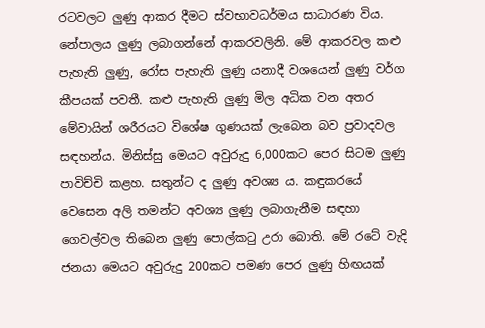රටවලට ලුණු ආකර දීමට ස්වභාවධර්මය සාධාරණ විය. නේපාලය ලුණු ලබාගන්නේ ආකරවලිනි. මේ ආකරවල කළු පැහැති ලුණු, රෝස පැහැති ලුණු යනාදී වශයෙන් ලුණු වර්ග කීපයක් පවතී. කළු පැහැති ලුණු මිල අධික වන අතර මේවායින් ශරීරයට විශේෂ ගුණයක් ලැබෙන බව ප්‍රවාදවල සඳහන්ය. මිනිස්සු මෙයට අවුරුදු 6,000කට පෙර සිටම ලුණු පාවිච්චි කළහ. සතුන්ට ද ලුණු අවශ්‍ය ය. කඳුකරයේ වෙසෙන අලි තමන්ට අවශ්‍ය ලුණු ලබාගැනීම සඳහා ගෙවල්වල තිබෙන ලුණු පොල්කටු උරා බොති. මේ රටේ වැදි ජනයා මෙයට අවුරුදු 200කට පමණ පෙර ලුණු හිඟයක්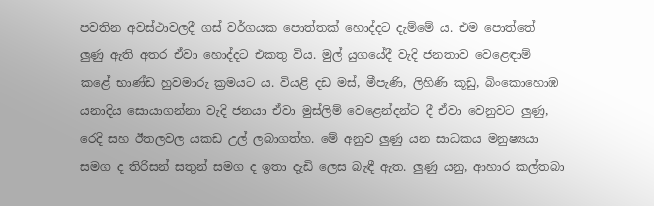පවතින අවස්ථාවලදී ගස් වර්ගයක පොත්තක් හොද්දට දැම්මේ ය. එම පොත්තේ ලුණු ඇති අතර ඒවා හොද්දට එකතු විය. මුල් යුගයේදී වැදි ජනතාව වෙළෙඳාම් කළේ භාණ්ඩ හුවමාරු ක්‍රමයට ය. වියළි දඩ මස්, මීපැණි, ලිහිණි කූඩු, බිංකොහොඹ යනාදිය සොයාගන්නා වැදි ජනයා ඒවා මුස්ලිම් වෙළෙන්දන්ට දී ඒවා වෙනුවට ලුණු, රෙදි සහ ඊතලවල යකඩ උල් ලබාගත්හ. මේ අනුව ලුණු යන සාධකය මනුෂ්‍යයා සමග ද තිරිසන් සතුන් සමග ද ඉතා දැඩි ලෙස බැඳී ඇත. ලුණු යනු, ආහාර කල්තබා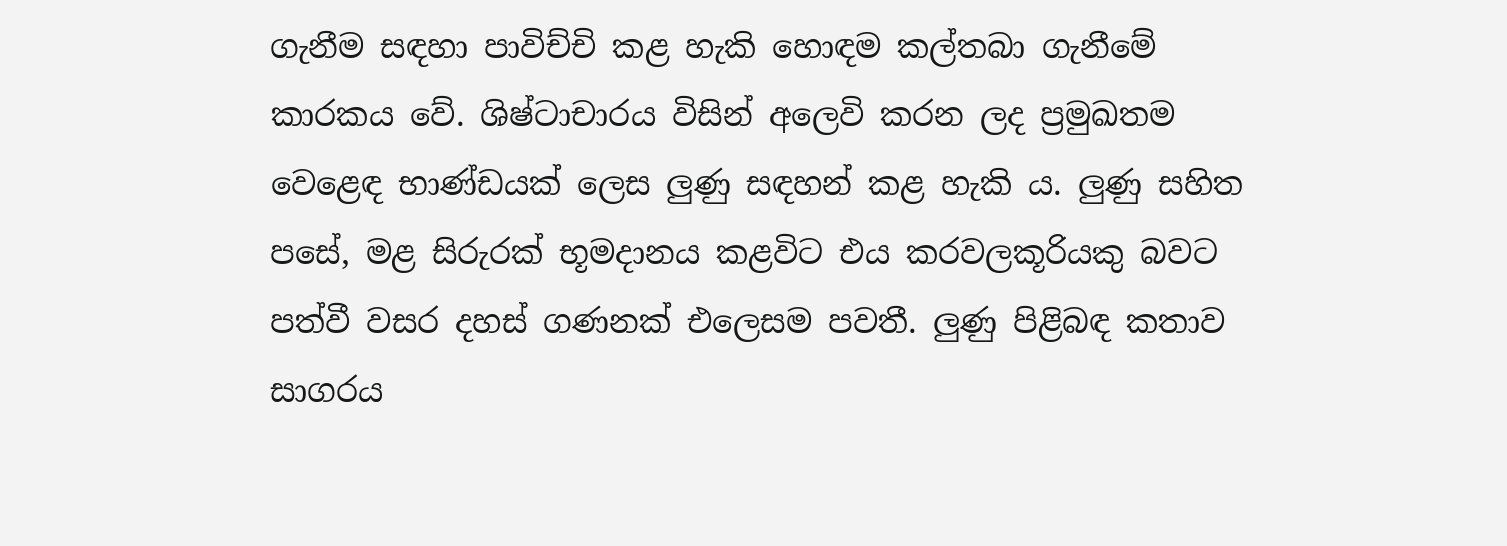ගැනීම සඳහා පාවිච්චි කළ හැකි හොඳම කල්තබා ගැනීමේ කාරකය වේ. ශිෂ්ටාචාරය විසින් අලෙවි කරන ලද ප්‍රමුඛතම වෙළෙඳ භාණ්ඩයක් ලෙස ලුණු සඳහන් කළ හැකි ය. ලුණු සහිත පසේ, මළ සිරුරක් භූමදානය කළවිට එය කරවලකූරියකු බවට පත්වී වසර දහස් ගණනක් එලෙසම පවතී. ලුණු පිළිබඳ කතාව සාගරය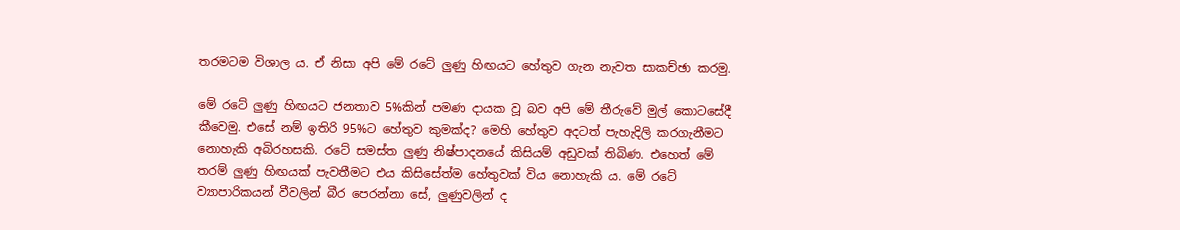තරමටම විශාල ය. ඒ නිසා අපි මේ රටේ ලුණු හිඟයට හේතුව ගැන නැවත සාකච්ඡා කරමු.

මේ රටේ ලුණු හිඟයට ජනතාව 5%කින් පමණ දායක වූ බව අපි මේ තීරුවේ මුල් කොටසේදී කීවෙමු. එසේ නම් ඉතිරි 95%ට හේතුව කුමක්ද? මෙහි හේතුව අදටත් පැහැදිලි කරගැනීමට නොහැකි අබිරහසකි. රටේ සමස්ත ලුණු නිෂ්පාදනයේ කිසියම් අඩුවක් තිබිණ. එහෙත් මේ තරම් ලුණු හිඟයක් පැවතීමට එය කිසිසේත්ම හේතුවක් විය නොහැකි ය. මේ රටේ ව්‍යාපාරිකයන් වීවලින් බීර පෙරන්නා සේ, ලුණුවලින් ද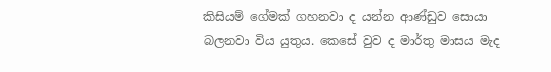කිසියම් ගේමක් ගහනවා ද යන්න ආණ්ඩුව සොයා බලනවා විය යුතුය. කෙසේ වුව ද මාර්තු මාසය මැද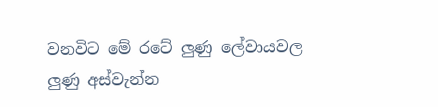වනවිට මේ රටේ ලුණු ලේවායවල ලුණු අස්වැන්න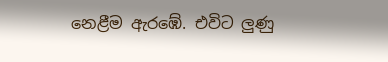නෙළීම ඇරඹේ. එවිට ලුණු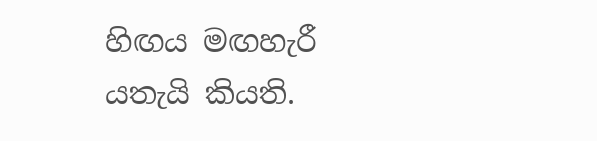හිඟය මඟහැරී යතැයි කියති.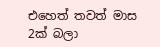එහෙත් තවත් මාස 2ක් බලා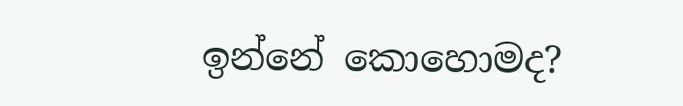ඉන්නේ කොහොමද?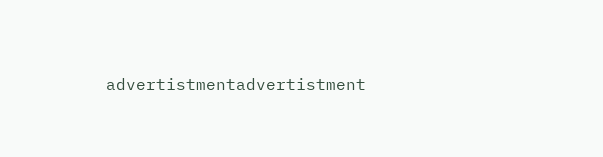advertistmentadvertistment